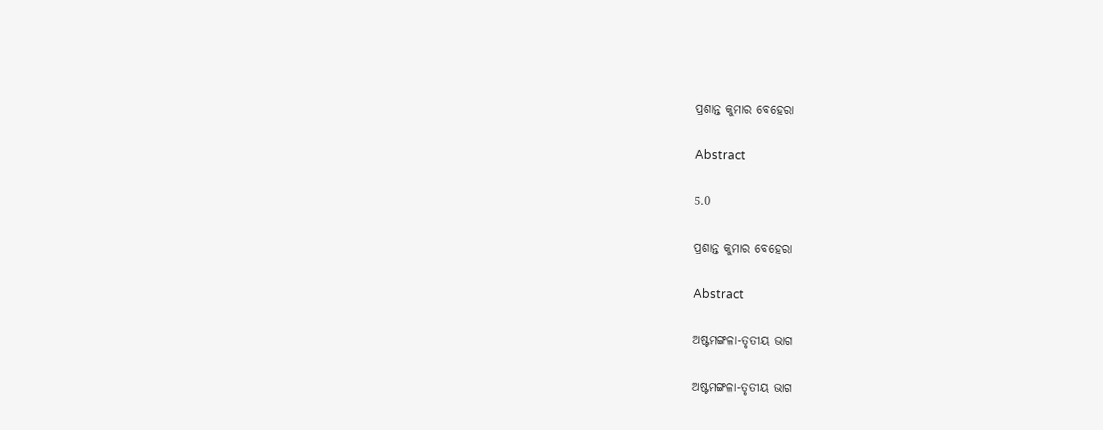ପ୍ରଶାନ୍ତ କୁମାର ବେହେରା

Abstract

5.0

ପ୍ରଶାନ୍ତ କୁମାର ବେହେରା

Abstract

ଅଷ୍ଟମଙ୍ଗଳା-ତୃତୀୟ ଭାଗ

ଅଷ୍ଟମଙ୍ଗଳା-ତୃତୀୟ ଭାଗ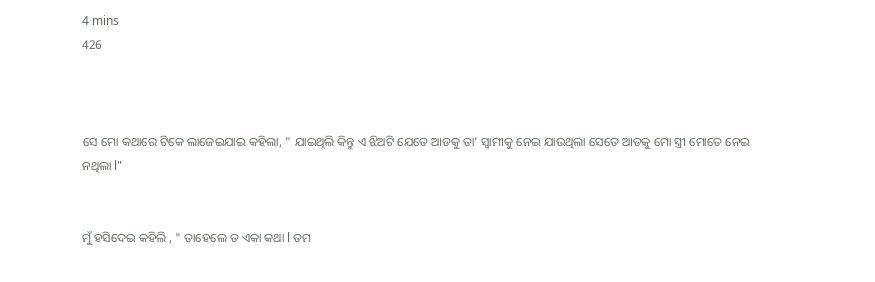4 mins
426



ସେ ମୋ କଥାରେ ଟିକେ ଲାଜେଇଯାଇ କହିଲା, " ଯାଇଥିଲି କିନ୍ତୁ ଏ ଝିଅଟି ଯେତେ ଆଡକୁ ତା' ସ୍ୱାମୀକୁ ନେଇ ଯାଉଥିଲା ସେତେ ଆଡକୁ ମୋ ସ୍ତ୍ରୀ ମୋତେ ନେଇ ନଥିଲା l"


ମୁଁ ହସିଦେଇ କହିଲି , " ତାହେଲେ ତ ଏକା କଥା l ତମ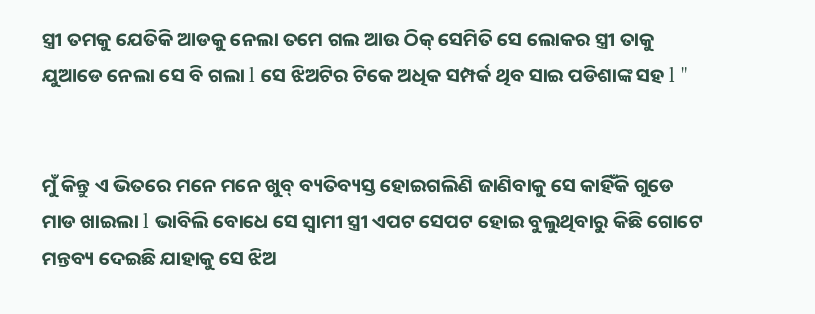ସ୍ତ୍ରୀ ତମକୁ ଯେତିକି ଆଡକୁ ନେଲା ତମେ ଗଲ ଆଉ ଠିକ୍ ସେମିତି ସେ ଲୋକର ସ୍ତ୍ରୀ ତାକୁ ଯୁଆଡେ ନେଲା ସେ ବି ଗଲା l ସେ ଝିଅଟିର ଟିକେ ଅଧିକ ସମ୍ପର୍କ ଥିବ ସାଇ ପଡିଶାଙ୍କ ସହ l "


ମୁଁ କିନ୍ତୁ ଏ ଭିତରେ ମନେ ମନେ ଖୁବ୍ ବ୍ୟତିବ୍ୟସ୍ତ ହୋଇଗଲିଣି ଜାଣିବାକୁ ସେ କାହିଁକି ଗୁଡେ ମାଡ ଖାଇଲା l ଭାବିଲି ବୋଧେ ସେ ସ୍ୱାମୀ ସ୍ତ୍ରୀ ଏପଟ ସେପଟ ହୋଇ ବୁଲୁଥିବାରୁ କିଛି ଗୋଟେ ମନ୍ତବ୍ୟ ଦେଇଛି ଯାହାକୁ ସେ ଝିଅ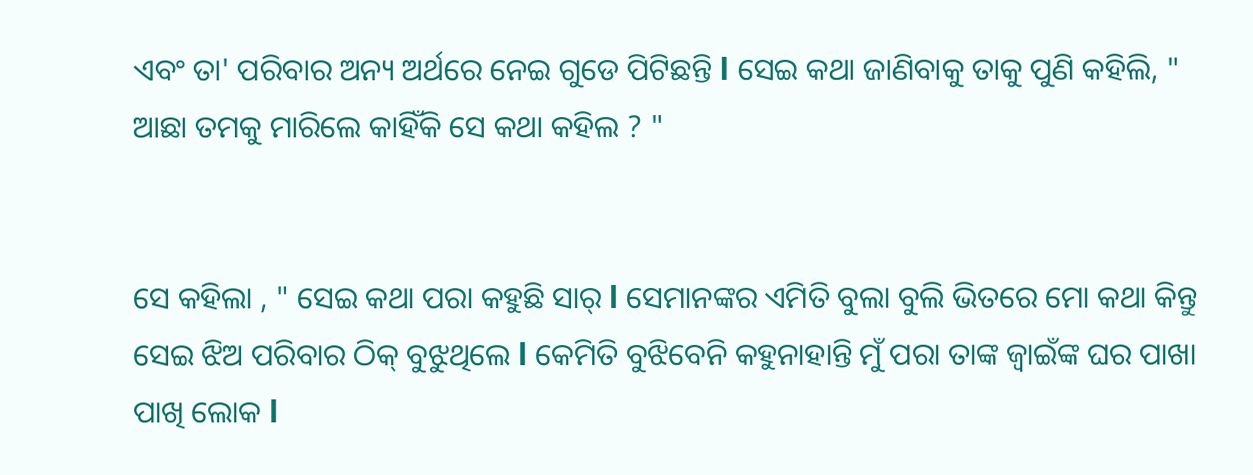ଏବଂ ତା' ପରିବାର ଅନ୍ୟ ଅର୍ଥରେ ନେଇ ଗୁଡେ ପିଟିଛନ୍ତି l ସେଇ କଥା ଜାଣିବାକୁ ତାକୁ ପୁଣି କହିଲି, " ଆଛା ତମକୁ ମାରିଲେ କାହିଁକି ସେ କଥା କହିଲ ? "


ସେ କହିଲା , " ସେଇ କଥା ପରା କହୁଛି ସାର୍ l ସେମାନଙ୍କର ଏମିତି ବୁଲା ବୁଲି ଭିତରେ ମୋ କଥା କିନ୍ତୁ ସେଇ ଝିଅ ପରିବାର ଠିକ୍ ବୁଝୁଥିଲେ l କେମିତି ବୁଝିବେନି କହୁନାହାନ୍ତି ମୁଁ ପରା ତାଙ୍କ ଜ୍ୱାଇଁଙ୍କ ଘର ପାଖା ପାଖି ଲୋକ l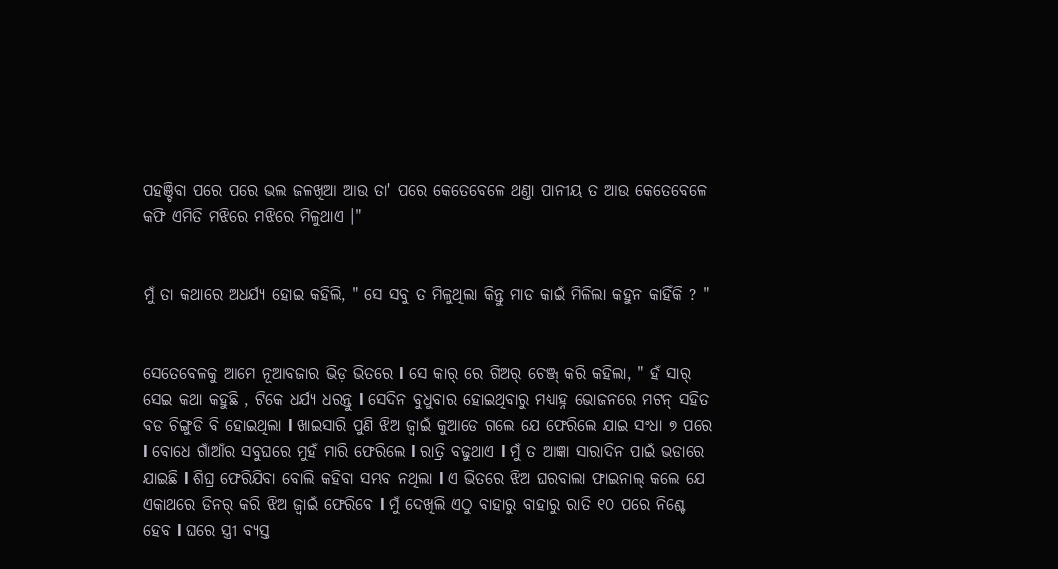ପହଞ୍ଚିବା ପରେ ପରେ ଭଲ ଜଳଖିଆ ଆଉ ତା' ପରେ କେତେବେଳେ ଥଣ୍ତା ପାନୀୟ ତ ଆଉ କେତେବେଳେ କଫି ଏମିତି ମଝିରେ ମଝିରେ ମିଳୁଥାଏ ।"


ମୁଁ ତା କଥାରେ ଅଧର୍ଯ୍ୟ ହୋଇ କହିଲି, " ସେ ସବୁ ତ ମିଳୁଥିଲା କିନ୍ତୁ ମାଡ କାଇଁ ମିଳିଲା କହୁନ କାହିଁକି ? "


ସେତେବେଳକୁ ଆମେ ନୂଆବଜାର ଭିଡ଼ ଭିତରେ l ସେ କାର୍ ରେ ଗିଅର୍ ଚେଞ୍ଜ୍ କରି କହିଲା, " ହଁ ସାର୍ ସେଇ କଥା କହୁଛି , ଟିକେ ଧର୍ଯ୍ୟ ଧରନ୍ତୁ l ସେଦିନ ବୁଧୁବାର ହୋଇଥିବାରୁ ମଧ୍ୟାହ୍ନ ଭୋଜନରେ ମଟନ୍ ସହିତ ବଡ ଚିଙ୍ଗୁଡି ବି ହୋଇଥିଲା l ଖାଇସାରି ପୁଣି ଝିଅ ଜ୍ୱାଇଁ କୁଆଡେ ଗଲେ ଯେ ଫେରିଲେ ଯାଇ ସଂଧା ୭ ପରେ l ବୋଧେ ଗାଁଆଁର ସବୁଘରେ ମୁହଁ ମାରି ଫେରିଲେ l ରାତ୍ରି ବଢୁଥାଏ l ମୁଁ ତ ଆଜ୍ଞା ସାରାଦିନ ପାଇଁ ଭଡାରେ ଯାଇଛି l ଶିଘ୍ର ଫେରିଯିବା ବୋଲି କହିବା ସମ୍ଭବ ନଥିଲା l ଏ ଭିତରେ ଝିଅ ଘରବାଲା ଫାଇନାଲ୍ କଲେ ଯେ ଏକାଥରେ ଡିନର୍ କରି ଝିଅ ଜ୍ୱାଇଁ ଫେରିବେ l ମୁଁ ଦେଖିଲି ଏଠୁ ବାହାରୁ ବାହାରୁ ରାତି ୧୦ ପରେ ନିଶ୍ଚେ ହେବ l ଘରେ ସ୍ତ୍ରୀ ବ୍ୟସ୍ତ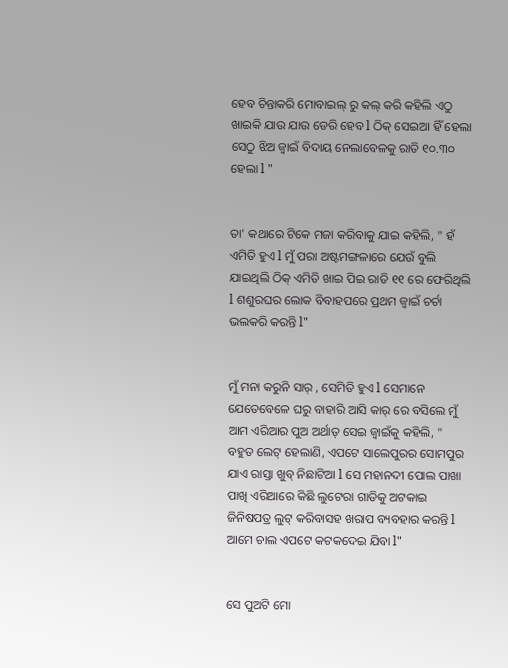ହେବ ଚିନ୍ତାକରି ମୋବାଇଲ୍ ରୁ କଲ୍ କରି କହିଲି ଏଠୁ ଖାଇକି ଯାଉ ଯାଉ ଡେରି ହେବ l ଠିକ୍ ସେଇଆ ହିଁ ହେଲା ସେଠୁ ଝିଅ ଜ୍ୱାଇଁ ବିଦାୟ ନେଲାବେଳକୁ ରାତି ୧୦.୩୦ ହେଲା l "


ତା' କଥାରେ ଟିକେ ମଜା କରିବାକୁ ଯାଇ କହିଲି, " ହଁ ଏମିତି ହୁଏ l ମୁଁ ପରା ଅଷ୍ଟମଙ୍ଗଳାରେ ଯେଉଁ ବୁଲି ଯାଇଥିଲି ଠିକ୍ ଏମିତି ଖାଇ ପିଇ ରାତି ୧୧ ରେ ଫେରିଥିଲି l ଶଶୁରଘର ଲୋକ ବିବାହପରେ ପ୍ରଥମ ଜ୍ୱାଇଁ ଚର୍ଚା ଭଲକରି କରନ୍ତି l"


ମୁଁ ମନା କରୁନି ସାର୍ , ସେମିତି ହୁଏ l ସେମାନେ ଯେତେବେଳେ ଘରୁ ବାହାରି ଆସି କାର୍ ରେ ବସିଲେ ମୁଁ ଆମ ଏରିଆର ପୁଅ ଅର୍ଥାତ୍ ସେଇ ଜ୍ୱାଇଁକୁ କହିଲି, " ବହୁତ ଲେଟ୍ ହେଲାଣି, ଏପଟେ ସାଲେପୁରର ସୋମପୁର ଯାଏ ରାସ୍ତା ଖୁବ୍ ନିଛାଟିଆ l ସେ ମହାନଦୀ ପୋଲ ପାଖା ପାଖି ଏରିଆରେ କିଛି ଲୁଟେରା ଗାଡିକୁ ଅଟକାଇ ଜିନିଷପତ୍ର ଲୁଟ୍ କରିବାସହ ଖରାପ ବ୍ୟବହାର କରନ୍ତି l ଆମେ ଚାଲ ଏପଟେ କଟକଦେଇ ଯିବା l"


ସେ ପୁଅଟି ମୋ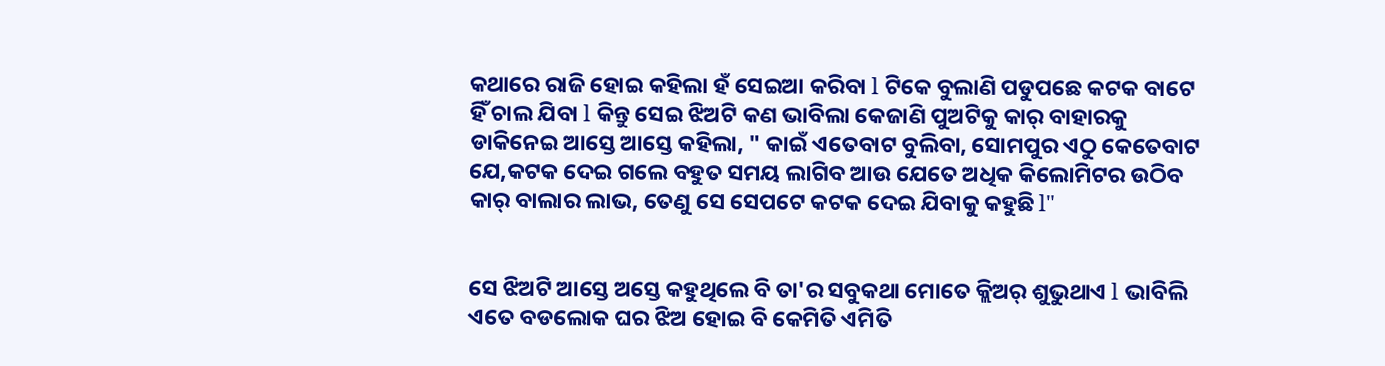କଥାରେ ରାଜି ହୋଇ କହିଲା ହଁ ସେଇଆ କରିବା l ଟିକେ ବୁଲାଣି ପଡୁପଛେ କଟକ ବାଟେ ହିଁ ଚାଲ ଯିବା l କିନ୍ତୁ ସେଇ ଝିଅଟି କଣ ଭାବିଲା କେଜାଣି ପୁଅଟିକୁ କାର୍ ବାହାରକୁ ଡାକିନେଇ ଆସ୍ତେ ଆସ୍ତେ କହିଲା, " କାଇଁ ଏତେବାଟ ବୁଲିବା, ସୋମପୁର ଏଠୁ କେତେବାଟ ଯେ,କଟକ ଦେଇ ଗଲେ ବହୁତ ସମୟ ଲାଗିବ ଆଉ ଯେତେ ଅଧିକ କିଲୋମିଟର ଉଠିବ କାର୍ ବାଲାର ଲାଭ, ତେଣୁ ସେ ସେପଟେ କଟକ ଦେଇ ଯିବାକୁ କହୁଛି l"


ସେ ଝିଅଟି ଆସ୍ତେ ଅସ୍ତେ କହୁଥିଲେ ବି ତା'ର ସବୁକଥା ମୋତେ କ୍ଲିଅର୍ ଶୁଭୁଥାଏ l ଭାବିଲି ଏତେ ବଡଲୋକ ଘର ଝିଅ ହୋଇ ବି କେମିତି ଏମିତି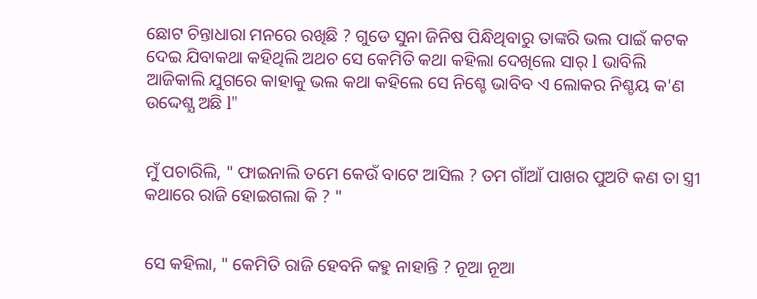ଛୋଟ ଚିନ୍ତାଧାରା ମନରେ ରଖିଛି ? ଗୁଡେ ସୁନା ଜିନିଷ ପିନ୍ଧିଥିବାରୁ ତାଙ୍କରି ଭଲ ପାଇଁ କଟକ ଦେଇ ଯିବାକଥା କହିଥିଲି ଅଥଚ ସେ କେମିତି କଥା କହିଲା ଦେଖିଲେ ସାର୍ l ଭାବିଲି ଆଜିକାଲି ଯୁଗରେ କାହାକୁ ଭଲ କଥା କହିଲେ ସେ ନିଶ୍ଚେ ଭାବିବ ଏ ଲୋକର ନିଶ୍ଚୟ କ'ଣ ଉଦ୍ଦେଶ୍ଯ ଅଛି l"


ମୁଁ ପଚାରିଲି, " ଫାଇନାଲି ତମେ କେଉଁ ବାଟେ ଆସିଲ ? ତମ ଗାଁଆଁ ପାଖର ପୁଅଟି କଣ ତା ସ୍ତ୍ରୀ କଥାରେ ରାଜି ହୋଇଗଲା କି ? "


ସେ କହିଲା, " କେମିତି ରାଜି ହେବନି କହୁ ନାହାନ୍ତି ? ନୂଆ ନୂଆ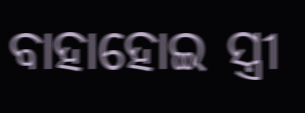ବାହାହୋଇ ସ୍ତ୍ରୀ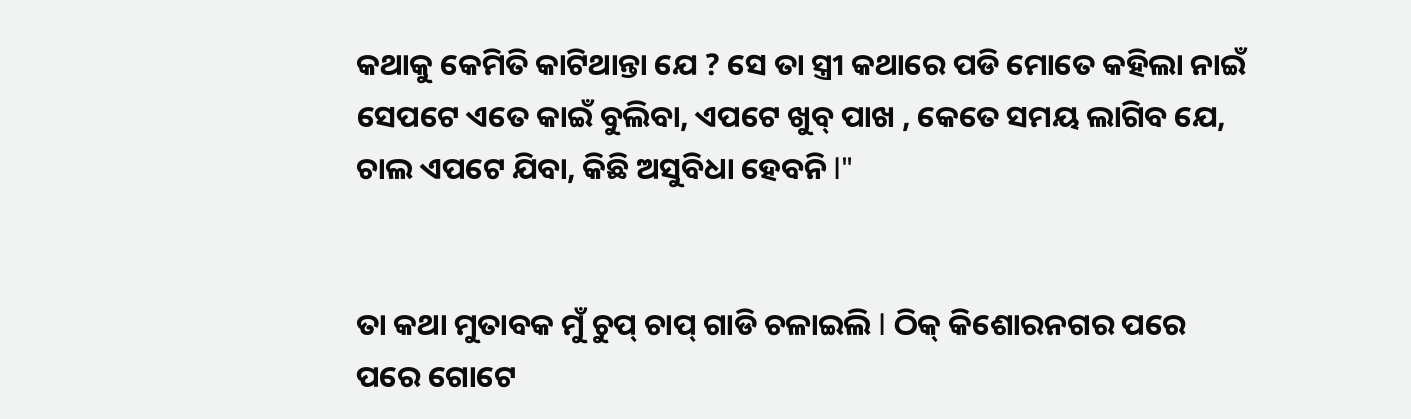କଥାକୁ କେମିତି କାଟିଥାନ୍ତା ଯେ ? ସେ ତା ସ୍ତ୍ରୀ କଥାରେ ପଡି ମୋତେ କହିଲା ନାଇଁ ସେପଟେ ଏତେ କାଇଁ ବୁଲିବା, ଏପଟେ ଖୁବ୍ ପାଖ , କେତେ ସମୟ ଲାଗିବ ଯେ, ଚାଲ ଏପଟେ ଯିବା, କିଛି ଅସୁବିଧା ହେବନି l"


ତା କଥା ମୁତାବକ ମୁଁ ଚୁପ୍ ଚାପ୍ ଗାଡି ଚଳାଇଲି l ଠିକ୍ କିଶୋରନଗର ପରେ ପରେ ଗୋଟେ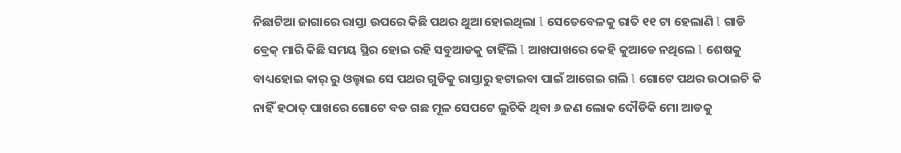ନିଛାଟିଆ ଜାଗାରେ ରାସ୍ତା ଉପରେ କିଛି ପଥର ଥୁଆ ହୋଇଥିଲା l ସେତେବେଳକୁ ରାତି ୧୧ ଟା ହେଲାଣି l ଗାଡି ବ୍ରେକ୍ ମାରି କିଛି ସମୟ ସ୍ଥିର ହୋଇ ରହି ସବୁଆଡକୁ ଚାହିଁଲି l ଆଖପାଖରେ କେହି କୁଆଡେ ନଥିଲେ l ଶେଷକୁ ବାଧ୍ୟହୋଇ କାର୍ ରୁ ଓଲ୍ହାଇ ସେ ପଥର ଗୁଡିକୁ ରାସ୍ତାରୁ ହଟାଇବା ପାଇଁ ଆଗେଇ ଗଲି l ଗୋଟେ ପଥର ଉଠାଇଚି କି ନାହିଁ ହଠାତ୍ ପାଖରେ ଗୋଟେ ବଡ ଗଛ ମୂଳ ସେପଟେ ଲୁଚିକି ଥିବା ୬ ଜଣ ଲୋକ ଦୌଡିକି ମୋ ଆଡକୁ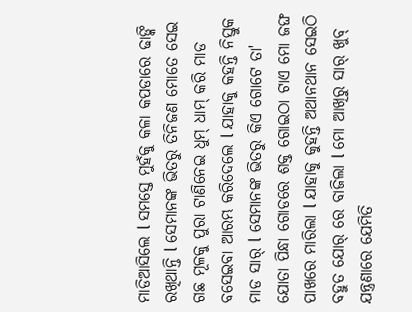ମାଡିଆସିଲେ l ସମସ୍ତେ ମୁହଁକୁ କଳା କପଡାରେ ଢାଙ୍କି ରଖିଥାନ୍ତି l ସେମାନଙ୍କ ଭିତରୁ ତିନିଜଣ ମୋତେ ସେଇ ଗଛ ମୂଳକୁ ପୁରା ଟାଣିନେଇ ଧୁମ୍ ଧାମ୍ କରି ମାଡ ବସେଇବା ଆରମ୍ଭ କରିଦେଲେ l ଯାହାକୁ କହନ୍ତି ନିସ୍ତୁକ ମାଡ ସାର୍ l ସେମାନଙ୍କ ଭିତରୁ କିଏ ଗୋଟେ ତା' ଯୋତା ପିନ୍ଧା ଗୋଡରେ ଶକ୍ତ ଗୋଇଠା ଟାଏ ମୋ ଜଙ୍ଘ ପାଖରେ ମାରିଲା l ଯାହାକୁ କୁହନ୍ତି ଅଥାନଥାନ ସେଇଠି ବହୁତ ଯୋର୍ ରେ ବାଜିଲା l ମୋ ଆଖିରୁ ସାର୍ ଖୁବ୍ ଯନ୍ତ୍ରଣାରେ ଯେମିତି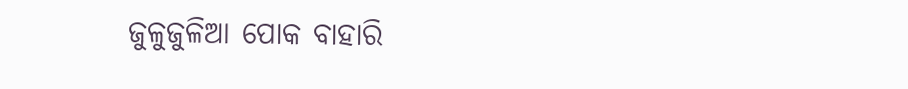ଜୁଳୁଜୁଳିଆ ପୋକ ବାହାରି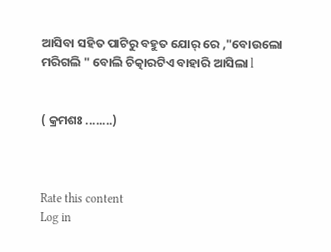ଆସିବା ସହିତ ପାଟିରୁ ବହୁତ ଯୋର୍ ରେ ,"ବୋଉଲୋ ମରିଗଲି " ବୋଲି ଚିତ୍କାରଟିଏ ବାହାରି ଆସିଲା l


( କ୍ରମଶଃ ........)



Rate this content
Log in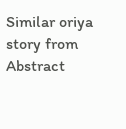Similar oriya story from Abstract